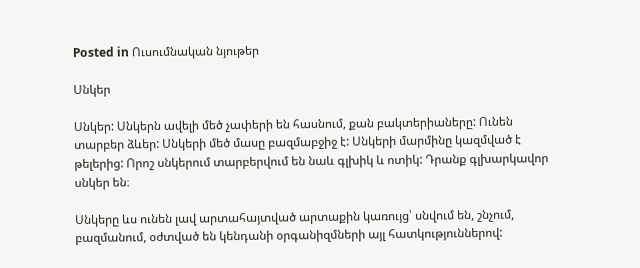Posted in Ուսումնական նյութեր

Սնկեր

Սնկեր: Սնկերն ավելի մեծ չափերի են հասնում, քան բակտերիաները: Ունեն տարբեր ձևեր: Սնկերի մեծ մասը բազմաբջիջ է: Սնկերի մարմինը կազմված է թելերից: Որոշ սնկերում տարբերվում են նաև գլխիկ և ոտիկ: Դրանք գլխարկավոր սնկեր են։

Սնկերը ևս ունեն լավ արտահայտված արտաքին կառույց՝ սնվում են, շնչում, բազմանում, օժտված են կենդանի օրգանիզմների այլ հատկություններով: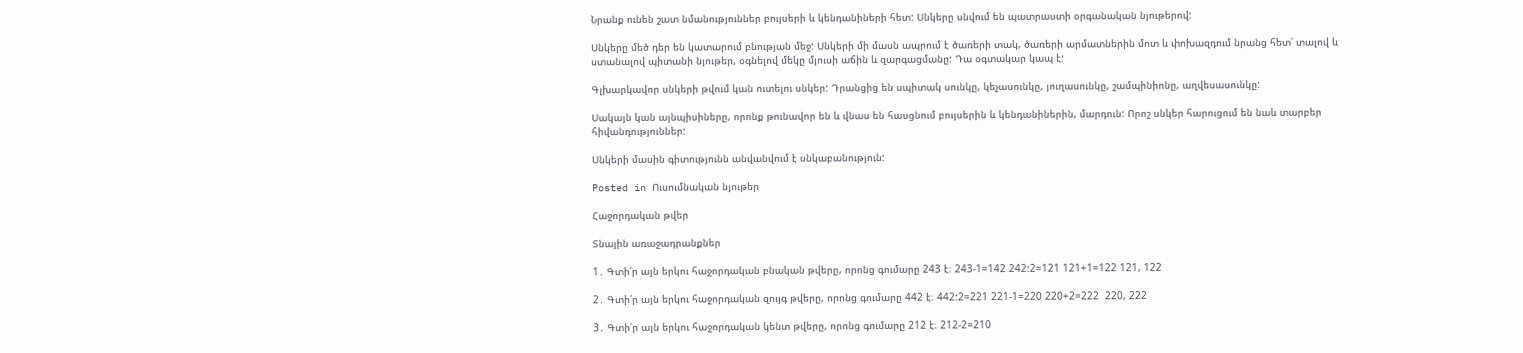Նրանք ունեն շատ նմանություններ բույսերի և կենդանիների հետ: Սնկերը սնվում են պատրաստի օրգանական նյութերով:

Սնկերը մեծ դեր են կատարում բնության մեջ: Սնկերի մի մասն ապրում է ծառերի տակ, ծառերի արմատներին մոտ և փոխազդում նրանց հետ՝ տալով և ստանալով պիտանի նյութեր, օգնելով մեկը մյուսի աճին և զարգացմանը: Դա օգտակար կապ է:

Գլխարկավոր սնկերի թվում կան ուտելու սնկեր: Դրանցից են սպիտակ սունկը, կեչասունկը, յուղասունկը, շամպինիոնը, աղվեսասունկը:

Սակայն կան այնպիսիները, որոնք թունավոր են և վնաս են հասցնում բույսերին և կենդանիներին, մարդուն: Որոշ սնկեր հարուցում են նաև տարբեր հիվանդություններ:

Սնկերի մասին գիտությունն անվանվում է սնկաբանություն:

Posted in Ուսումնական նյութեր

Հաջորդական թվեր

Տնային առաջադրանքներ

1․ Գտի՛ր այն երկու հաջորդական բնական թվերը, որոնց գումարը 243 է։ 243-1=142 242:2=121 121+1=122 121, 122

2․ Գտի՛ր այն երկու հաջորդական զույգ թվերը, որոնց գումարը 442 է։ 442:2=221 221-1=220 220+2=222  220, 222

3․ Գտի՛ր այն երկու հաջորդական կենտ թվերը, որոնց գումարը 212 է։ 212-2=210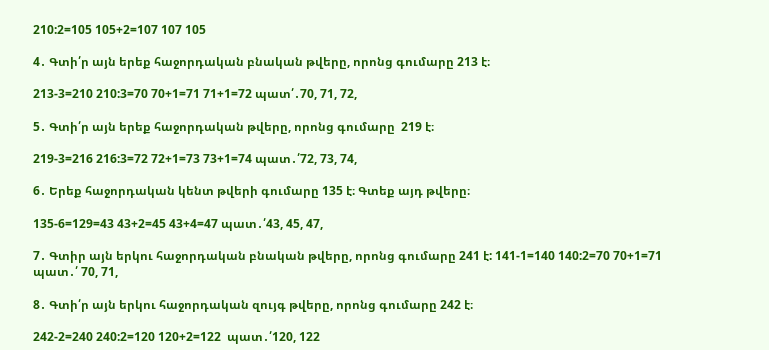210:2=105 105+2=107 107 105

4․ Գտի՛ր այն երեք հաջորդական բնական թվերը, որոնց գումարը 213 է։

213-3=210 210:3=70 70+1=71 71+1=72 պատ՛․70, 71, 72,

5․ Գտի՛ր այն երեք հաջորդական թվերը, որոնց գումարը  219 է։

219-3=216 216:3=72 72+1=73 73+1=74 պատ․՛72, 73, 74,

6․ Երեք հաջորդական կենտ թվերի գումարը 135 է։ Գտեք այդ թվերը։

135-6=129=43 43+2=45 43+4=47 պատ․՛43, 45, 47,

7․ Գտիր այն երկու հաջորդական բնական թվերը, որոնց գումարը 241 է: 141-1=140 140:2=70 70+1=71 պատ․՛ 70, 71,

8․ Գտի՛ր այն երկու հաջորդական զույգ թվերը, որոնց գումարը 242 է։

242-2=240 240:2=120 120+2=122  պատ․՛120, 122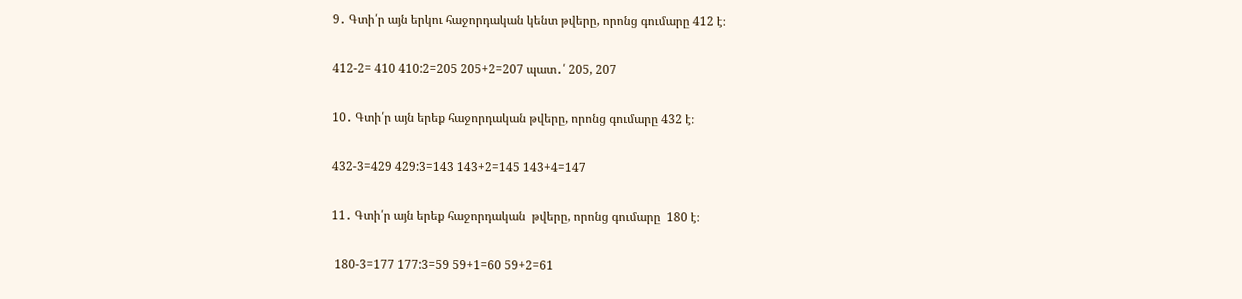9․ Գտի՛ր այն երկու հաջորդական կենտ թվերը, որոնց գումարը 412 է։

412-2= 410 410:2=205 205+2=207 պատ․՛ 205, 207

10․ Գտի՛ր այն երեք հաջորդական թվերը, որոնց գումարը 432 է։

432-3=429 429:3=143 143+2=145 143+4=147

11․ Գտի՛ր այն երեք հաջորդական  թվերը, որոնց գումարը  180 է։

 180-3=177 177:3=59 59+1=60 59+2=61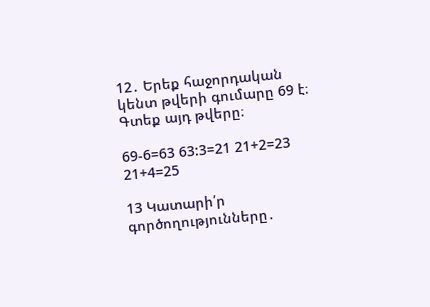12․ Երեք հաջորդական կենտ թվերի գումարը 69 է։ Գտեք այդ թվերը։

69-6=63 63:3=21 21+2=23 21+4=25

13 Կատարի՛ր գործողությունները․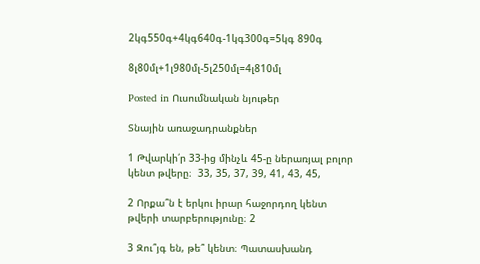2կգ550գ+4կգ640գ-1կգ300գ=5կգ 890գ

8լ80մլ+1լ980մլ-5լ250մլ=4լ810մլ

Posted in Ուսումնական նյութեր

Տնային առաջադրանքներ

1 Թվարկի՛ր 33-ից մինչև 45-ը ներառյալ բոլոր կենտ թվերը։  33, 35, 37, 39, 41, 43, 45,

2 Որքա՞ն է երկու իրար հաջորդող կենտ թվերի տարբերությունը։ 2

3 Զու՞յգ են, թե՞ կենտ։ Պատասխանդ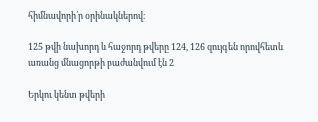հիմնավորի՛ր օրինակներով։

125 թվի նախորդ և հաջորդ թվերը 124, 126 զույգեն որովհետև առանց մնացորթի բաժանվում էն 2

Երկու կենտ թվերի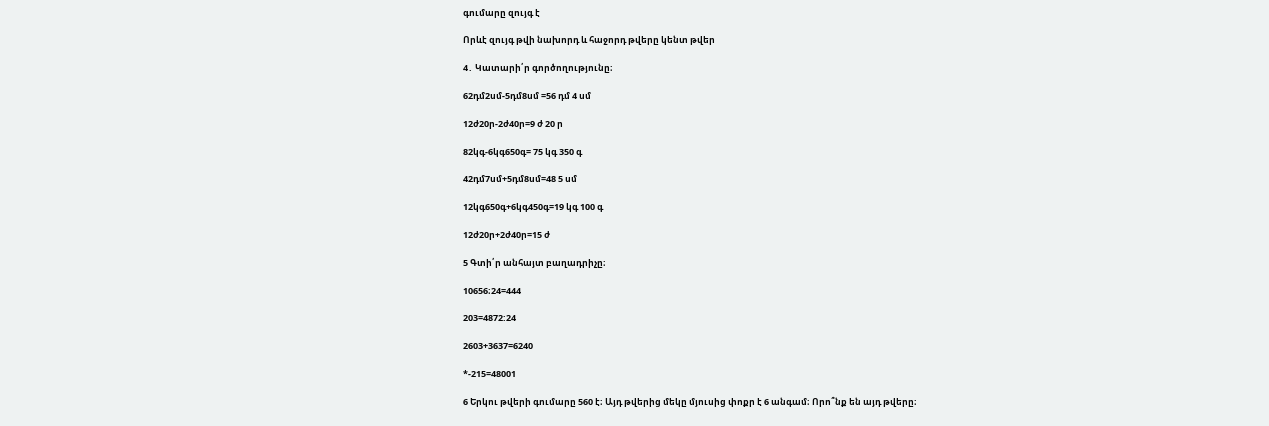գումարը զույգ է

Որևէ զույգ թվի նախորդ և հաջորդ թվերը կենտ թվեր

4․ Կատարի՛ր գործողությունը։

62դմ2սմ-5դմ8սմ =56 դմ 4 սմ

12ժ20ր-2ժ40ր=9 ժ 20 ր

82կգ-6կգ650գ= 75 կգ 350 գ

42դմ7սմ+5դմ8սմ=48 5 սմ

12կգ650գ+6կգ450գ=19 կգ 100 գ

12ժ20ր+2ժ40ր=15 ժ

5 Գտի՛ր անհայտ բաղադրիչը։

10656։24=444

203=4872:24

2603+3637=6240

*-215=48001

6 Երկու թվերի գումարը 560 է։ Այդ թվերից մեկը մյուսից փոքր է 6 անգամ։ Որո՞նք են այդ թվերը։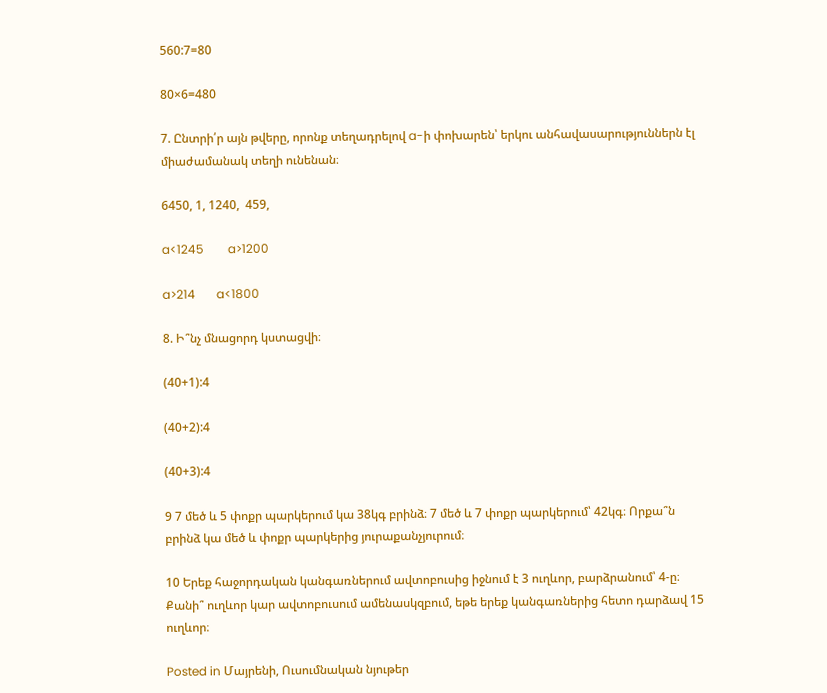560:7=80

80×6=480

7. Ընտրի՛ր այն թվերը, որոնք տեղադրելով a-ի փոխարեն՝ երկու անհավասարություններն էլ միաժամանակ տեղի ունենան։

6450, 1, 1240,  459,

a<1245        a>1200

a>214       a<1800

8. Ի՞նչ մնացորդ կստացվի։

(40+1):4

(40+2):4

(40+3):4

9 7 մեծ և 5 փոքր պարկերում կա 38կգ բրինձ։ 7 մեծ և 7 փոքր պարկերում՝ 42կգ։ Որքա՞ն բրինձ կա մեծ և փոքր պարկերից յուրաքանչյուրում։

10 Երեք հաջորդական կանգառներում ավտոբուսից իջնում է 3 ուղևոր, բարձրանում՝ 4-ը։ Քանի՞ ուղևոր կար ավտոբուսում ամենասկզբում, եթե երեք կանգառներից հետո դարձավ 15 ուղևոր։

Posted in Մայրենի, Ուսումնական նյութեր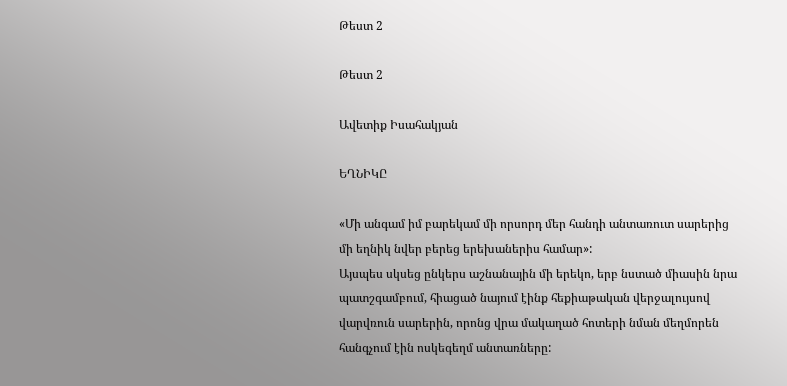Թեստ 2

Թեստ 2

Ավետիք Իսահակյան

ԵՂՆԻԿԸ

«Մի անգամ իմ բարեկամ մի որսորդ մեր հանդի անտառուտ սարերից մի եղնիկ նվեր բերեց երեխաներիս համար»:
Այսպես սկսեց ընկերս աշնանային մի երեկո, երբ նստած միասին նրա պատշգամբում, հիացած նայում էինք հեքիաթական վերջալույսով վարվռուն սարերին, որոնց վրա մակաղած հոտերի նման մեղմորեն հանգչում էին ոսկեգեղմ անտառները: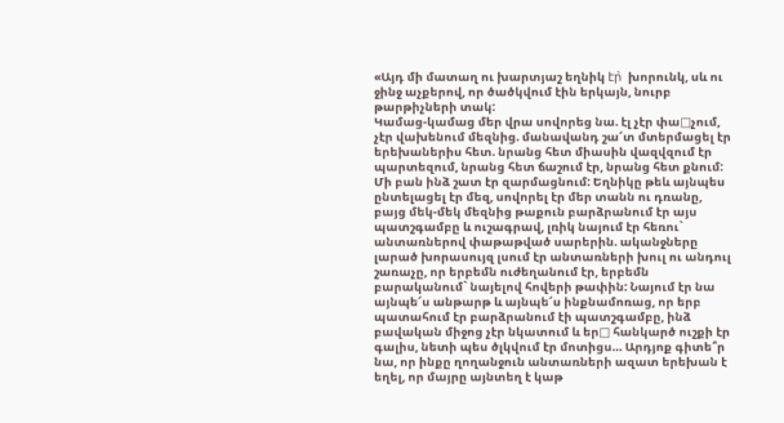«Այդ մի մատաղ ու խարտյաշ եղնիկ էր̀  խորունկ, սև ու ջինջ աչքերով, որ ծածկվում էին երկայն, նուրբ թարթիչների տակ:
Կամաց-կամաց մեր վրա սովորեց նա. էլ չէր փա□չում, չէր վախենում մեզնից. մանավանդ շա՜տ մտերմացել էր երեխաներիս հետ. նրանց հետ միասին վազվզում էր պարտեզում, նրանց հետ ճաշում էր, նրանց հետ քնում:
Մի բան ինձ շատ էր զարմացնում: Եղնիկը թեև այնպես ընտելացել էր մեզ, սովորել էր մեր տանն ու դռանը, բայց մեկ-մեկ մեզնից թաքուն բարձրանում էր այս պատշգամբը և ուշագրավ, լռիկ նայում էր հեռու` անտառներով փաթաթված սարերին. ականջները լարած խորասույզ լսում էր անտառների խուլ ու անդուլ շառաչը, որ երբեմն ուժեղանում էր, երբեմն բարականում` նայելով հովերի թափին: Նայում էր նա այնպե՜ս անթարթ և այնպե՜ս ինքնամոռաց, որ երբ պատահում էր բարձրանում էի պատշգամբը, ինձ բավական միջոց չէր նկատում և եր□ հանկարծ ուշքի էր գալիս, նետի պես ծլկվում էր մոտիցս… Արդյոք գիտե՞ր նա, որ ինքը ղողանջուն անտառների ազատ երեխան է եղել, որ մայրը այնտեղ է կաթ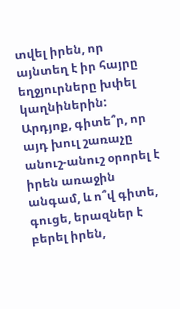տվել իրեն, որ այնտեղ է իր հայրը եղջյուրները խփել կաղնիներին: Արդյոք, գիտե՞ր, որ այդ խուլ շառաչը անուշ-անուշ օրորել է իրեն առաջին անգամ, և ո՞վ գիտե, գուցե, երազներ է բերել իրեն,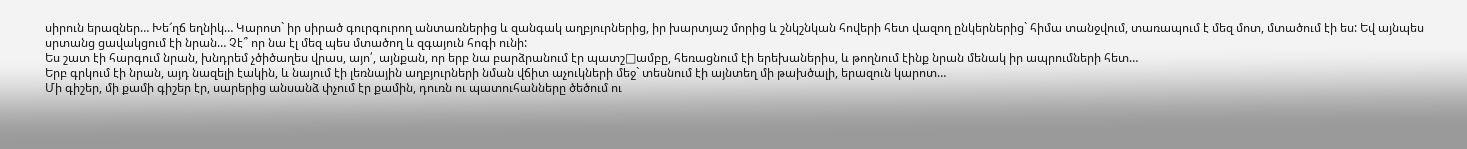սիրուն երազներ… Խե՜ղճ եղնիկ… Կարոտ` իր սիրած գուրգուրող անտառներից և զանգակ աղբյուրներից, իր խարտյաշ մորից և շնկշնկան հովերի հետ վազող ընկերներից` հիմա տանջվում, տառապում է մեզ մոտ, մտածում էի ես: Եվ այնպես սրտանց ցավակցում էի նրան… Չէ՞ որ նա էլ մեզ պես մտածող և զգայուն հոգի ունի:
Ես շատ էի հարգում նրան, խնդրեմ չծիծաղես վրաս, այո՛, այնքան, որ երբ նա բարձրանում էր պատշ□ամբը, հեռացնում էի երեխաներիս, և թողնում էինք նրան մենակ իր ապրումների հետ…
Երբ գրկում էի նրան, այդ նազելի էակին, և նայում էի լեռնային աղբյուրների նման վճիտ աչուկների մեջ` տեսնում էի այնտեղ մի թախծալի, երազուն կարոտ…
Մի գիշեր, մի քամի գիշեր էր, սարերից անսանձ փչում էր քամին, դուռն ու պատուհանները ծեծում ու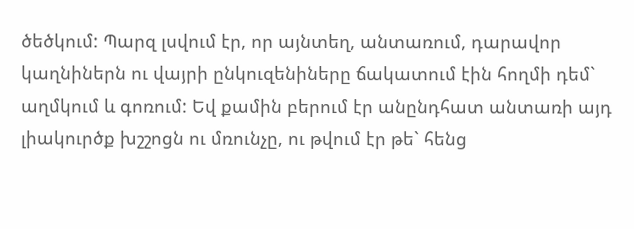ծեծկում: Պարզ լսվում էր, որ այնտեղ, անտառում, դարավոր կաղնիներն ու վայրի ընկուզենիները ճակատում էին հողմի դեմ` աղմկում և գոռում: Եվ քամին բերում էր անընդհատ անտառի այդ լիակուրծք խշշոցն ու մռունչը, ու թվում էր թե` հենց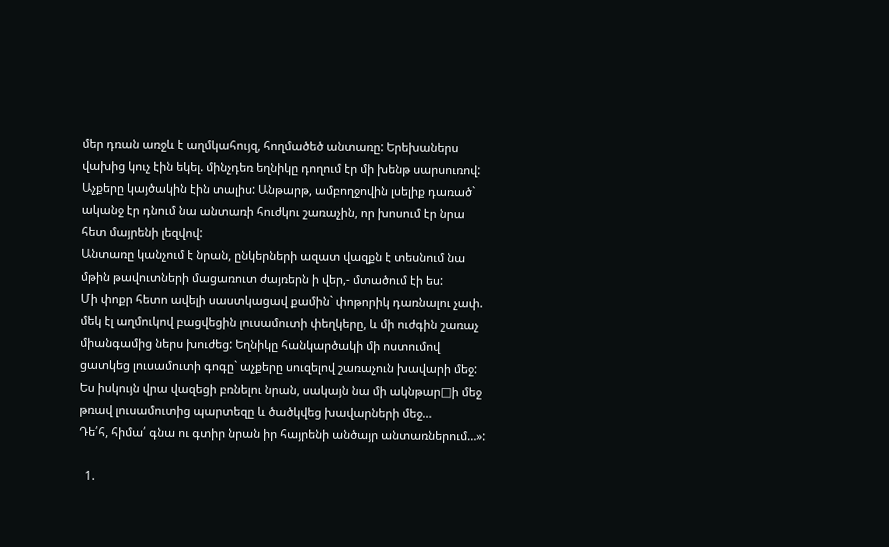մեր դռան առջև է աղմկահույզ, հողմածեծ անտառը: Երեխաներս վախից կուչ էին եկել. մինչդեռ եղնիկը դողում էր մի խենթ սարսուռով: Աչքերը կայծակին էին տալիս: Անթարթ, ամբողջովին լսելիք դառած` ականջ էր դնում նա անտառի հուժկու շառաչին, որ խոսում էր նրա հետ մայրենի լեզվով:
Անտառը կանչում է նրան, ընկերների ազատ վազքն է տեսնում նա մթին թավուտների մացառուտ ժայռերն ի վեր,- մտածում էի ես:
Մի փոքր հետո ավելի սաստկացավ քամին` փոթորիկ դառնալու չափ. մեկ էլ աղմուկով բացվեցին լուսամուտի փեղկերը, և մի ուժգին շառաչ միանգամից ներս խուժեց: Եղնիկը հանկարծակի մի ոստումով ցատկեց լուսամուտի գոգը` աչքերը սուզելով շառաչուն խավարի մեջ: Ես իսկույն վրա վազեցի բռնելու նրան, սակայն նա մի ակնթար□ի մեջ թռավ լուսամուտից պարտեզը և ծածկվեց խավարների մեջ…
Դե՛հ, հիմա՛ գնա ու գտիր նրան իր հայրենի անծայր անտառներում…»:

  1.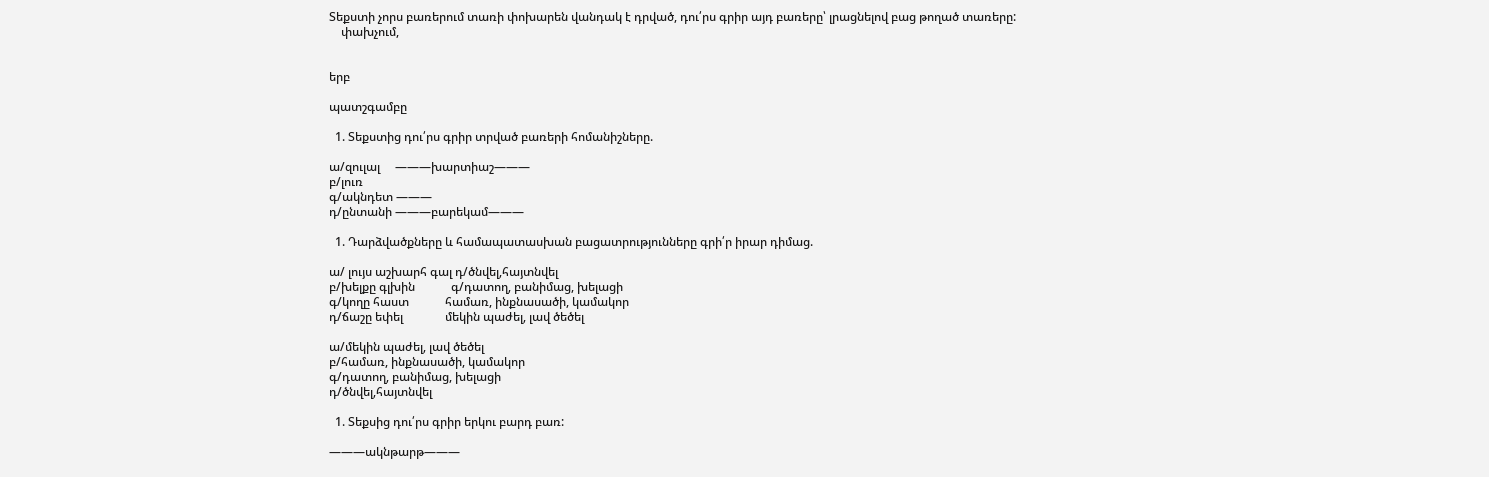Տեքստի չորս բառերում տառի փոխարեն վանդակ է դրված, դու՛րս գրիր այդ բառերը՝ լրացնելով բաց թողած տառերը:
    փախչում,


երբ

պատշգամբը

  1. Տեքստից դու՛րս գրիր տրված բառերի հոմանիշները.

ա/զուլալ     ———խարտիաշ———
բ/լուռ
գ/ակնդետ ———
դ/ընտանի ———բարեկամ———

  1. Դարձվածքները և համապատասխան բացատրությունները գրի՛ր իրար դիմաց.

ա/ լույս աշխարհ գալ դ/ծնվել,հայտնվել
բ/խելքը գլխին            գ/դատող, բանիմաց, խելացի
գ/կողը հաստ            համառ, ինքնասածի, կամակոր
դ/ճաշը եփել              մեկին պաժել, լավ ծեծել

ա/մեկին պաժել, լավ ծեծել
բ/համառ, ինքնասածի, կամակոր
գ/դատող, բանիմաց, խելացի
դ/ծնվել,հայտնվել

  1. Տեքսից դու՛րս գրիր երկու բարդ բառ:

———ակնթարթ———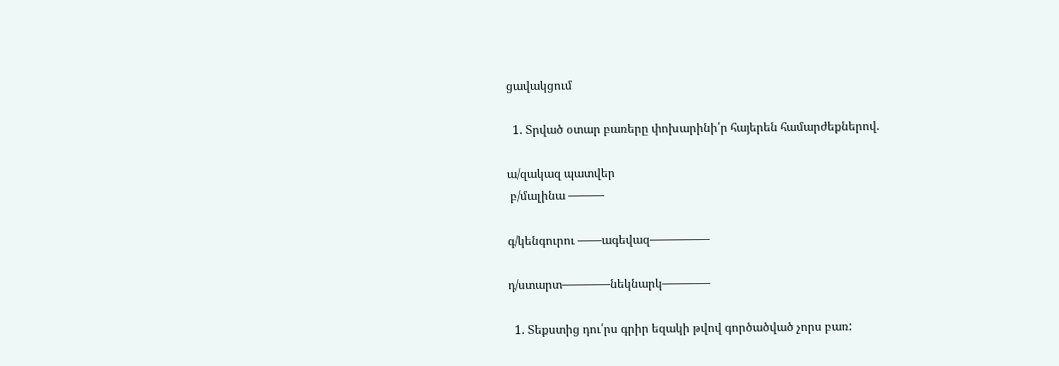ցավակցում

  1. Տրված օտար բառերը փոխարինի՛ր հայերեն համարժեքներով.

ա/զակազ պատվեր
 բ/մալինա ———

գ/կենգուրու ——ագեվազ—————

դ/ստարտ————նեկնարկ————

  1. Տեքստից դու՛րս գրիր եզակի թվով գործածված չորս բառ: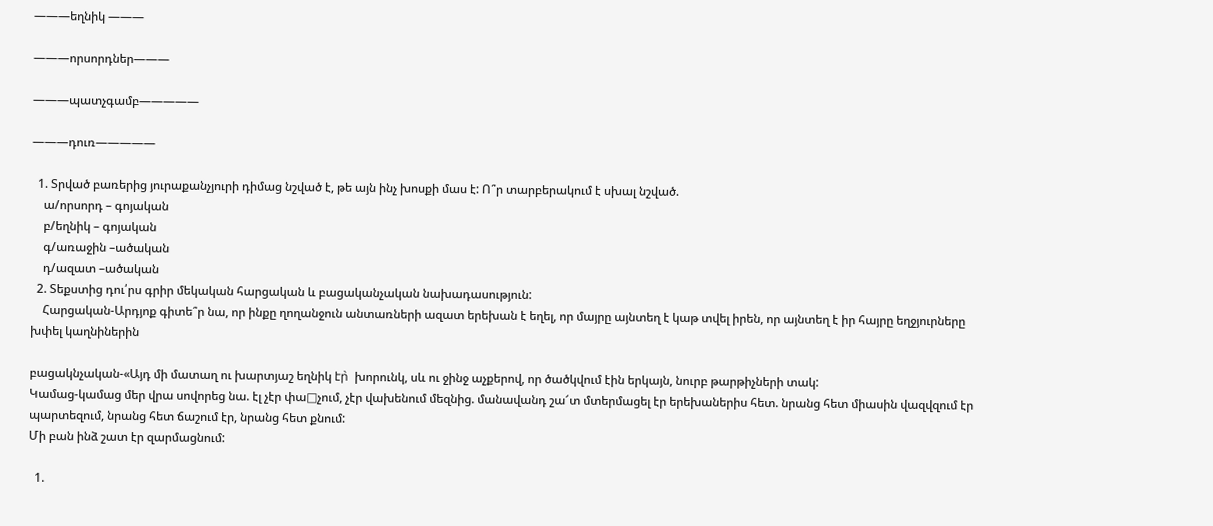———եղնիկ ———

———որսորդներ———

———պատչգամբ—————

———դուռ—————

  1. Տրված բառերից յուրաքանչյուրի դիմաց նշված է, թե այն ինչ խոսքի մաս է: Ո՞ր տարբերակում է սխալ նշված.
    ա/որսորդ – գոյական
    բ/եղնիկ – գոյական
    գ/առաջին –ածական
    դ/ազատ –ածական
  2. Տեքստից դու՛րս գրիր մեկական հարցական և բացականչական նախադասություն:
    Հարցական-Արդյոք գիտե՞ր նա, որ ինքը ղողանջուն անտառների ազատ երեխան է եղել, որ մայրը այնտեղ է կաթ տվել իրեն, որ այնտեղ է իր հայրը եղջյուրները խփել կաղնիներին

բացակնչական-«Այդ մի մատաղ ու խարտյաշ եղնիկ էր̀  խորունկ, սև ու ջինջ աչքերով, որ ծածկվում էին երկայն, նուրբ թարթիչների տակ:
Կամաց-կամաց մեր վրա սովորեց նա. էլ չէր փա□չում, չէր վախենում մեզնից. մանավանդ շա՜տ մտերմացել էր երեխաներիս հետ. նրանց հետ միասին վազվզում էր պարտեզում, նրանց հետ ճաշում էր, նրանց հետ քնում:
Մի բան ինձ շատ էր զարմացնում:

  1.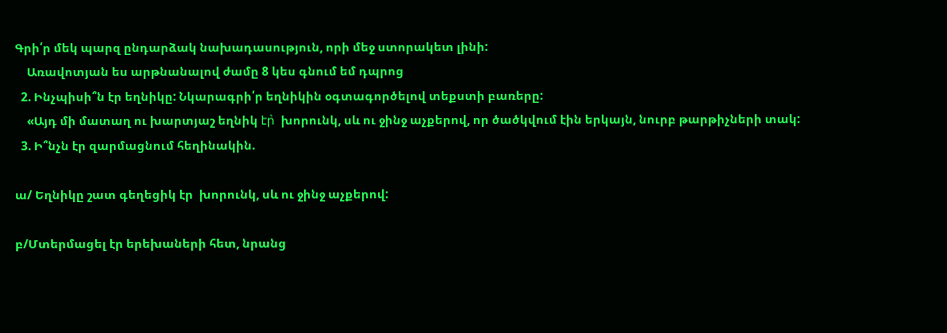Գրի՛ր մեկ պարզ ընդարձակ նախադասություն, որի մեջ ստորակետ լինի:
    Առավոտյան ես արթնանալով ժամը 8 կես գնում եմ դպրոց
  2. Ինչպիսի՞ն էր եղնիկը: Նկարագրի՛ր եղնիկին օգտագործելով տեքստի բառերը:
    «Այդ մի մատաղ ու խարտյաշ եղնիկ էր̀  խորունկ, սև ու ջինջ աչքերով, որ ծածկվում էին երկայն, նուրբ թարթիչների տակ:
  3. Ի՞նչն էր զարմացնում հեղինակին.

ա/ Եղնիկը շատ գեղեցիկ էր  խորունկ, սև ու ջինջ աչքերով:

բ/Մտերմացել էր երեխաների հետ, նրանց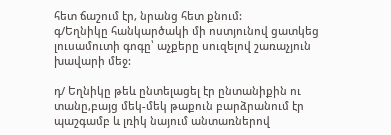հետ ճաշում էր, նրանց հետ քնում:
գ/Եղնիկը հանկարծակի մի ոստյունով ցատկեց լուսամուտի գոգը՝ աչքերը սուզելով շառաչյուն խավարի մեջ:

դ/ Եղնիկը թեև ընտելացել էր ընտանիքին ու տանը,բայց մեկ-մեկ թաքուն բարձրանում էր պաշգամբ և լռիկ նայում անտառներով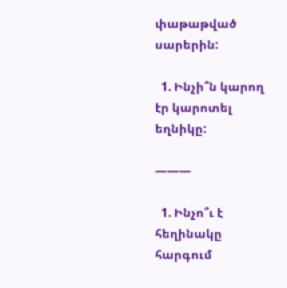փաթաթված սարերին:

  1. Ինչի՞ն կարող էր կարոտել եղնիկը:

———

  1. Ինչո՞ւ է հեղինակը հարգում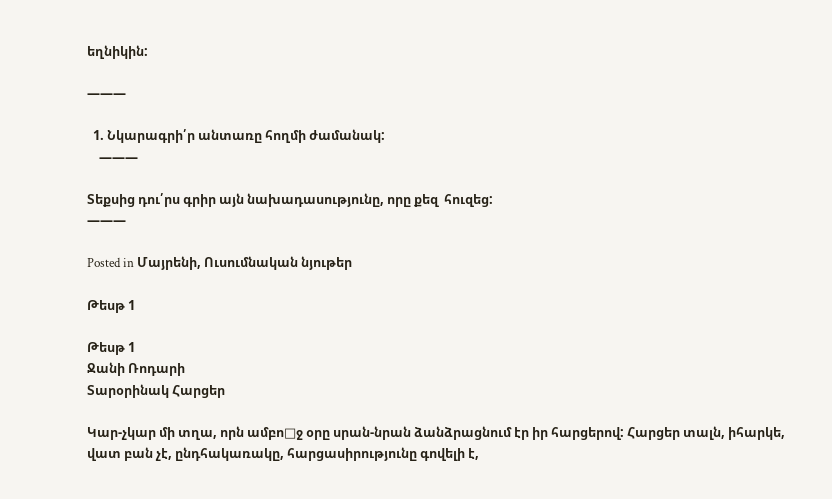եղնիկին:

———

  1. Նկարագրի՛ր անտառը հողմի ժամանակ:
    ———

Տեքսից դու՛րս գրիր այն նախադասությունը, որը քեզ  հուզեց:
———

Posted in Մայրենի, Ուսումնական նյութեր

Թեսթ 1

Թեսթ 1
Ջանի Ռոդարի
Տարօրինակ Հարցեր

Կար-չկար մի տղա, որն ամբո□ջ օրը սրան-նրան ձանձրացնում էր իր հարցերով: Հարցեր տալն, իհարկե, վատ բան չէ, ընդհակառակը, հարցասիրությունը գովելի է,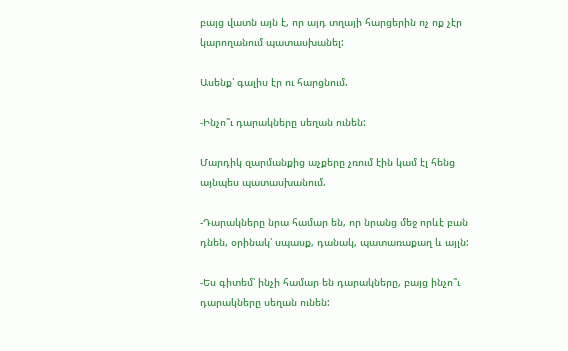բայց վատն այն է, որ այդ տղայի հարցերին ոչ ոք չէր կարողանում պատասխանել:

Ասենք՝ գալիս էր ու հարցնում.

-Ինչո՞ւ դարակները սեղան ունեն:

Մարդիկ զարմանքից աչքերը չռում էին կամ էլ հենց այնպես պատասխանում.

-Դարակները նրա համար են, որ նրանց մեջ որևէ բան դնեն, օրինակ՝ սպասք, դանակ, պատառաքաղ և այլն:

-Ես գիտեմ՝ ինչի համար են դարակները, բայց ինչո՞ւ դարակները սեղան ունեն: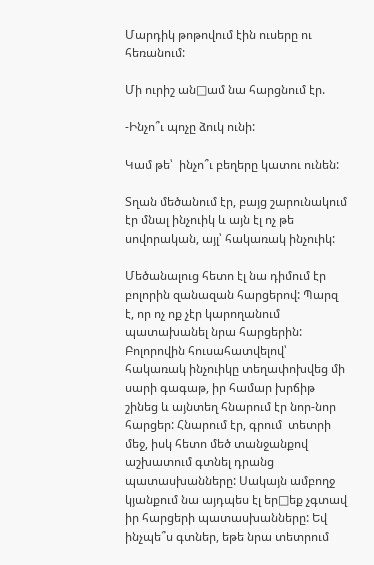Մարդիկ թոթովում էին ուսերը ու հեռանում:

Մի ուրիշ ան□ամ նա հարցնում էր.

-Ինչո՞ւ պոչը ձուկ ունի:

Կամ թե՝  ինչո՞ւ բեղերը կատու ունեն:

Տղան մեծանում էր, բայց շարունակում էր մնալ ինչուիկ և այն էլ ոչ թե սովորական, այլ՝ հակառակ ինչուիկ:

Մեծանալուց հետո էլ նա դիմում էր բոլորին զանազան հարցերով: Պարզ է, որ ոչ ոք չէր կարողանում պատախանել նրա հարցերին: Բոլորովին հուսահատվելով՝ հակառակ ինչուիկը տեղափոխվեց մի սարի գագաթ, իր համար խրճիթ շինեց և այնտեղ հնարում էր նոր-նոր հարցեր: Հնարում էր, գրում  տետրի մեջ, իսկ հետո մեծ տանջանքով աշխատում գտնել դրանց պատասխանները: Սակայն ամբողջ կյանքում նա այդպես էլ եր□եք չգտավ իր հարցերի պատասխանները: Եվ ինչպե՞ս գտներ, եթե նրա տետրում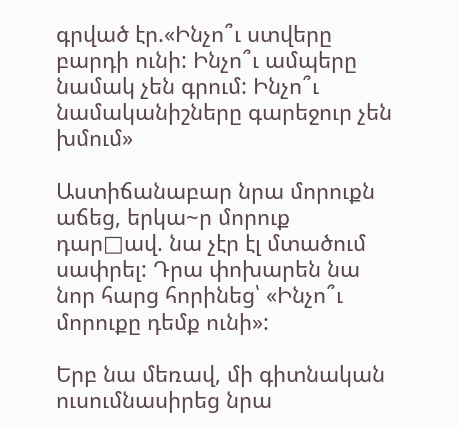գրված էր.«Ինչո՞ւ ստվերը բարդի ունի: Ինչո՞ւ ամպերը նամակ չեն գրում: Ինչո՞ւ նամականիշները գարեջուր չեն խմում»

Աստիճանաբար նրա մորուքն աճեց, երկա~ր մորուք դար□ավ. նա չէր էլ մտածում սափրել: Դրա փոխարեն նա նոր հարց հորինեց՝ «Ինչո՞ւ մորուքը դեմք ունի»:

Երբ նա մեռավ, մի գիտնական ուսումնասիրեց նրա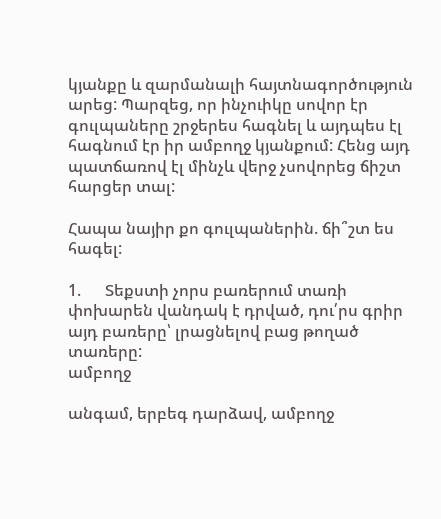կյանքը և զարմանալի հայտնագործություն արեց: Պարզեց, որ ինչուիկը սովոր էր գուլպաները շրջերես հագնել և այդպես էլ հագնում էր իր ամբողջ կյանքում: Հենց այդ պատճառով էլ մինչև վերջ չսովորեց ճիշտ հարցեր տալ:

Հապա նայիր քո գուլպաներին. ճի՞շտ ես հագել:

1.      Տեքստի չորս բառերում տառի փոխարեն վանդակ է դրված, դու՛րս գրիր այդ բառերը՝ լրացնելով բաց թողած տառերը:
ամբողջ

անգամ, երբեգ դարձավ, ամբողջ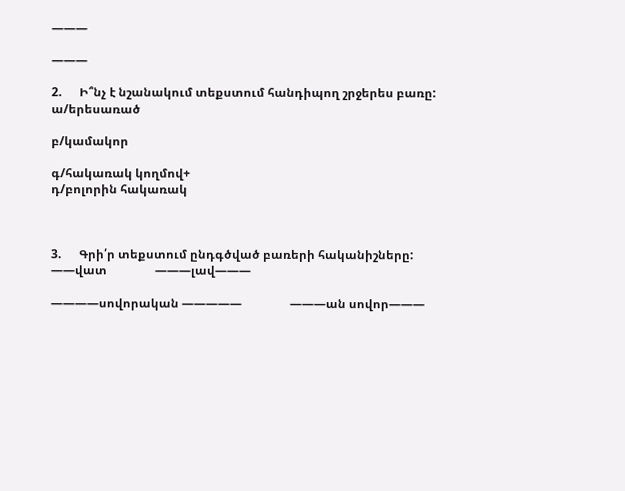———

———

2.      Ի՞նչ է նշանակում տեքստում հանդիպող շրջերես բառը:
ա/երեսառած

բ/կամակոր

գ/հակառակ կողմով+
դ/բոլորին հակառակ



3.      Գրի՛ր տեքստում ընդգծված բառերի հականիշները:
——վատ                ———լավ———

————սովորական —————                ———ան սովոր———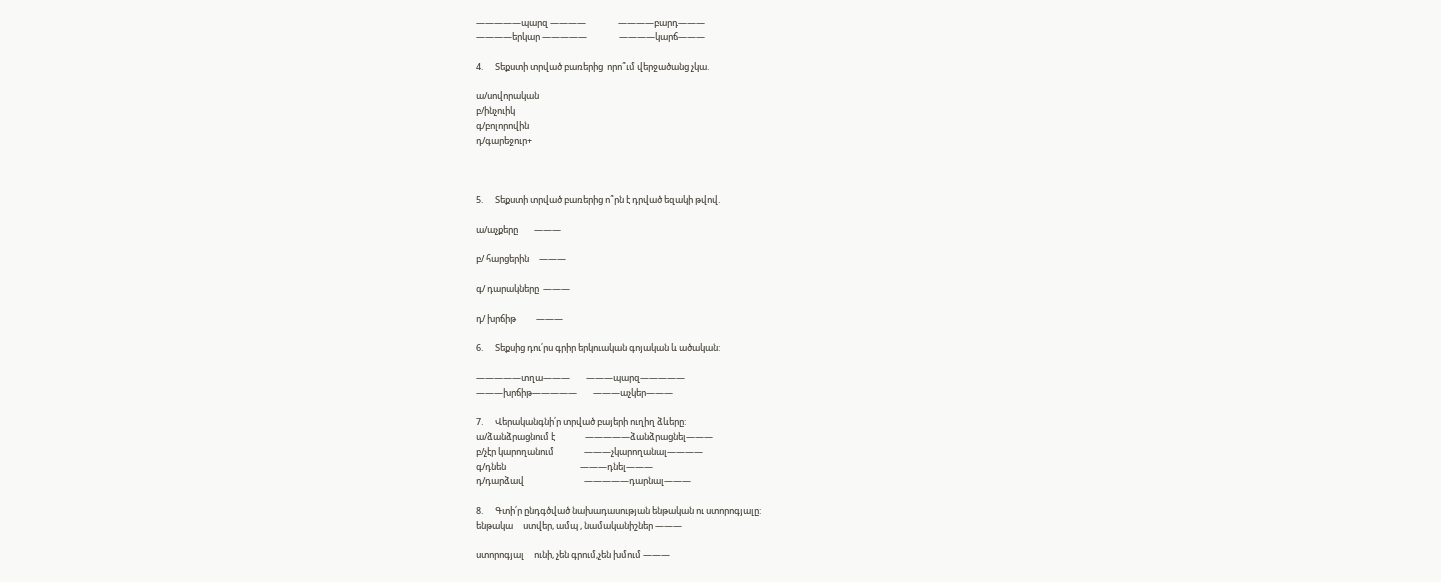—————պարզ ————                ————բարդ———
————երկար —————                ————կարճ———

4.      Տեքստի տրված բառերից  որո՞ւմ վերջածանց չկա.

ա/սովորական
բ/ինչուիկ
գ/բոլորովին
դ/գարեջուր+



5.      Տեքստի տրված բառերից ո՞րն է դրված եզակի թվով.

ա/աչքերը        ———

բ/ հարցերին     ———

գ/ դարակները  ———

դ/ խրճիթ          ———

6.      Տեքսից դու՛րս գրիր երկուական գոյական և ածական:

—————տղա———        ———պարզ—————
———խրճիթ—————        ———աչկեր———

7.      Վերականգնի՛ր տրված բայերի ուղիղ ձևերը:
ա/ձանձրացնում է               —————ձանձրացնել———
բ/չէր կարողանում               ———չկարողանալ————
գ/դնեն                                     ———դնել———
դ/դարձավ                              —————դարնալ———

8.      Գտի՛ր ընդգծված նախադասության ենթական ու ստորոգյալը:
ենթակա     ստվեր, ամպ , նամականիշներ ———

ստորոգյալ     ունի, չեն գրում,չեն խմում ———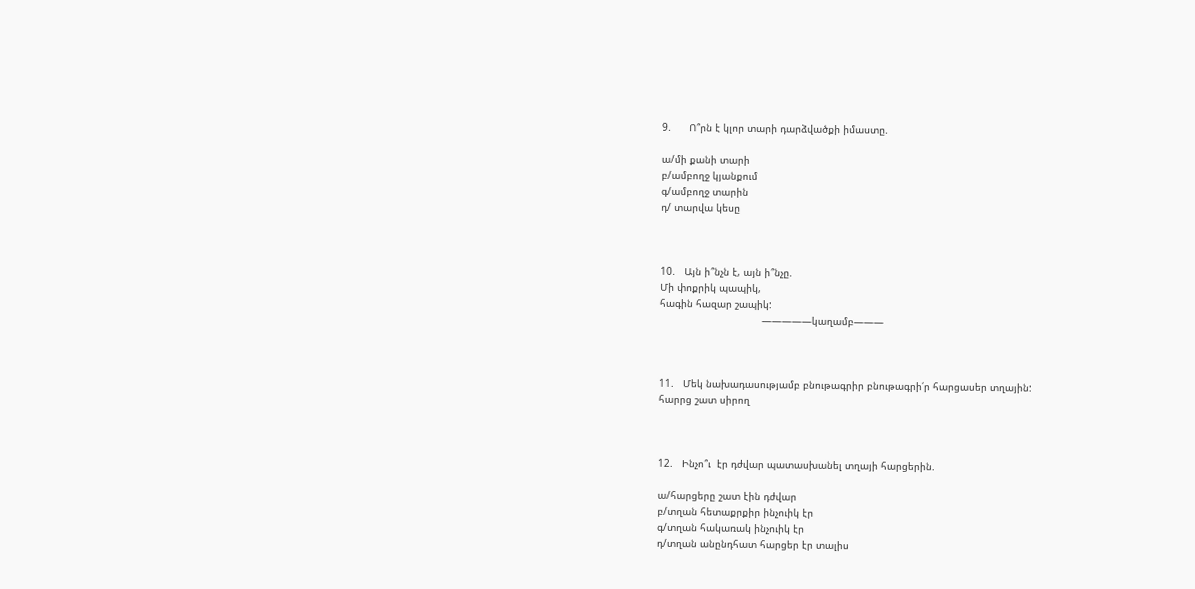9.      Ո՞րն է կլոր տարի դարձվածքի իմաստը.

ա/մի քանի տարի
բ/ամբողջ կյանքում
գ/ամբողջ տարին
դ/ տարվա կեսը



10.   Այն ի՞նչն է, այն ի՞նչը.
Մի փոքրիկ պապիկ,
հագին հազար շապիկ:
                                  —————կաղամբ———



11.   Մեկ նախադասությամբ բնութագրիր բնութագրի՛ր հարցասեր տղային:
հարրց շատ սիրող



12.   Ինչո՞ւ  էր դժվար պատասխանել տղայի հարցերին.

ա/հարցերը շատ էին դժվար
բ/տղան հետաքրքիր ինչուիկ էր
գ/տղան հակառակ ինչուիկ էր
դ/տղան անընդհատ հարցեր էր տալիս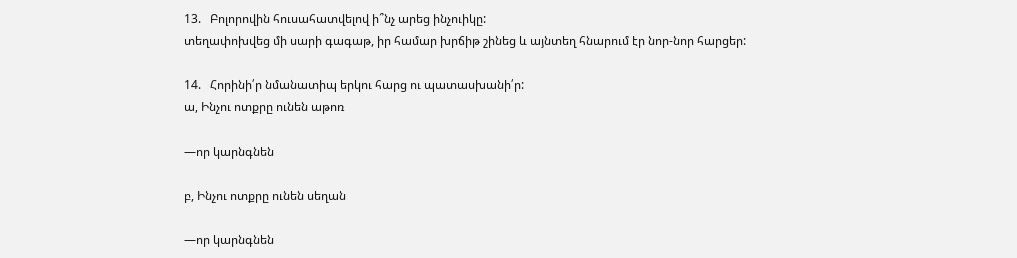13.   Բոլորովին հուսահատվելով ի՞նչ արեց ինչուիկը:
տեղափոխվեց մի սարի գագաթ, իր համար խրճիթ շինեց և այնտեղ հնարում էր նոր-նոր հարցեր:

14.   Հորինի՛ր նմանատիպ երկու հարց ու պատասխանի՛ր:
ա, Ինչու ոտքրը ունեն աթոռ

—որ կարնգնեն

բ, Ինչու ոտքրը ունեն սեղան

—որ կարնգնեն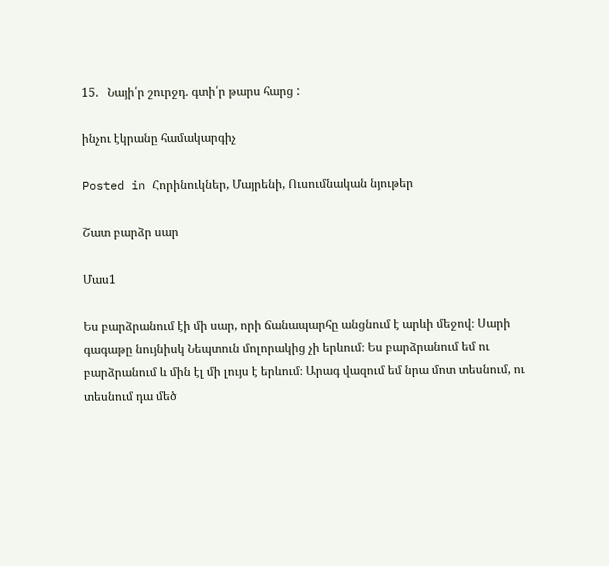15.   Նայի՛ր շուրջդ. գտի՛ր թարս հարց :

ինչու էկրանը համակարգիչ

Posted in Հորինուկներ, Մայրենի, Ուսումնական նյութեր

Շատ բարձր սար

Մաս1

Ես բարձրանում էի մի սար, որի ճանապարհը անցնում է արևի մեջով։ Սարի գագաթը նույնիսկ Նեպտուն մոլորակից չի երևում։ Ես բարձրանում եմ ու բարձրանում և մին էլ մի լույս է երևում։ Արագ վազում եմ նրա մոտ տեսնում, ու տեսնում դա մեծ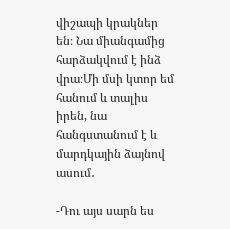վիշապի կրակներ են։ Նա միանգամից հարձակվում է ինձ վրա։Մի մսի կտոր եմ հանում և տալիս իրեն, նա հանգստանում է և մարդկային ձայնով ասում․

-Դու այս սարն ես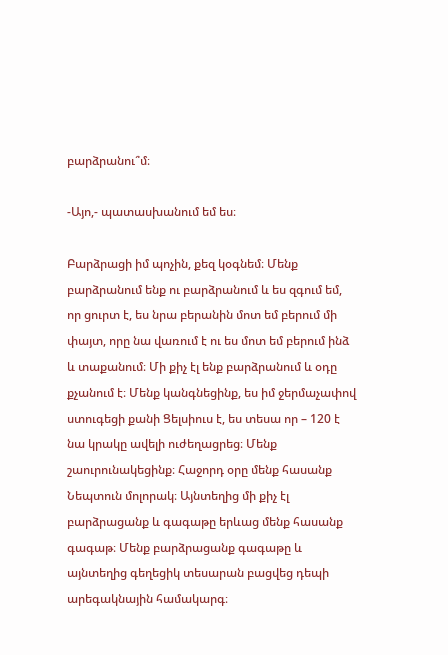բարձրանու՞մ։

-Այո,- պատասխանում եմ ես։

Բարձրացի իմ պոչին, քեզ կօգնեմ։ Մենք բարձրանում ենք ու բարձրանում և ես զգում եմ, որ ցուրտ է, ես նրա բերանին մոտ եմ բերում մի փայտ, որը նա վառում է ու ես մոտ եմ բերում ինձ և տաքանում։ Մի քիչ էլ ենք բարձրանում և օդը քչանում է։ Մենք կանգնեցինք, ես իմ ջերմաչափով ստուգեցի քանի Ցելսիուս է, ես տեսա որ – 120 է նա կրակը ավելի ուժեղացրեց։ Մենք շաուրունակեցինք։ Հաջորդ օրը մենք հասանք Նեպտուն մոլորակ։ Այնտեղից մի քիչ էլ բարձրացանք և գագաթը երևաց մենք հասանք գագաթ։ Մենք բարձրացանք գագաթը և այնտեղից գեղեցիկ տեսարան բացվեց դեպի արեգակնային համակարգ։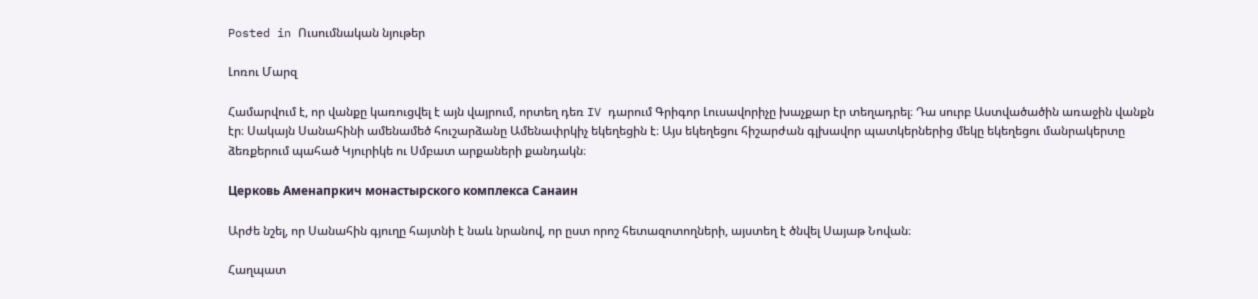Posted in Ուսումնական նյութեր

Լոռու Մարզ

Համարվում է, որ վանքը կառուցվել է այն վայրում, որտեղ դեռ IV դարում Գրիգոր Լուսավորիչը խաչքար էր տեղադրել։ Դա սուրբ Աստվածածին առաջին վանքն էր։ Սակայն Սանահինի ամենամեծ հուշարձանը Ամենափրկիչ եկեղեցին է։ Այս եկեղեցու հիշարժան գլխավոր պատկերներից մեկը եկեղեցու մանրակերտը ձեռքերում պահած Կյուրիկե ու Սմբատ արքաների քանդակն։

Церковь Аменапркич монастырского комплекса Санаин

Արժե նշել, որ Սանահին գյուղը հայտնի է նաև նրանով, որ ըստ որոշ հետազոտողների, այստեղ է ծնվել Սայաթ Նովան։

Հաղպատ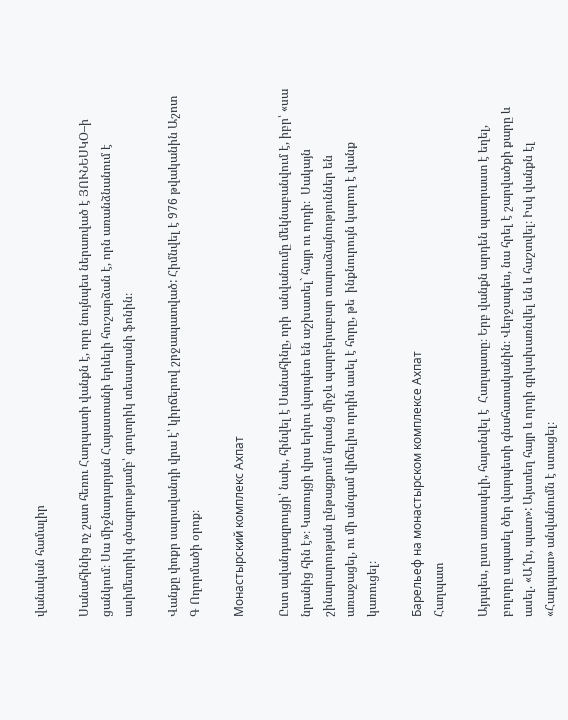վանական համալիր

Սանահինից ոչ շատ հեռու Հաղպատի վանքն է, որը նույնպես ներառված է ՅՈՒՆԵՍԿՕ–ի ցանկում։ Սա միջնադարյան Հայաստանի երևելի հուշարձան է, որն առանձնանում է ասիմետրիկ գծագրությամբ՝ գողտրիկ տեսարանի ֆոնին։

Վանքը փոքր սարավանդի վրա է՝ կիրճերով շրջապատված: Հիմնվել է 976 թվականին Աշոտ Գ Ողորմածի օրոք։

Монастырский комплекс Ахпат

Ըստ ավանդազրույցի՝ նախ, հինվել է Սանահինը, որի  անվանումը մեկնաբանվում է, իբր՝ «սա նրանից հին է»։ Կառույցի վրա երկու վարպետ են աշխատել` հայր ու որդի։  Սակայն շինարարության ընթացքում նրանց միջև պարբերաբար տարաձայնություններ են առաջացել, ու մի անգամ վիճելիս որդին ասել է հորը, թե  ինքնուրույն կարող է վանք կառուցել։

Барельеф на монастырском комплексе Ахпат
Հաղպատ

Այդպես, ըստ առասպելի, հայտնվել է  Հաղպատը։ Երբ վանքն արդեն պատրաստ է եղել, բոլորը սպասել ծեր վարպետի գնահատականին։ Վերջապես, նա հրել է շարվածքի քարը և ասել. «Ա՜խ, պատ»: Այստեղ հայր և որդի գրկախառնվել են և հաշտվել։ Իսկ վանքն էլ «Հաղպատ» անվանումն է ստացել։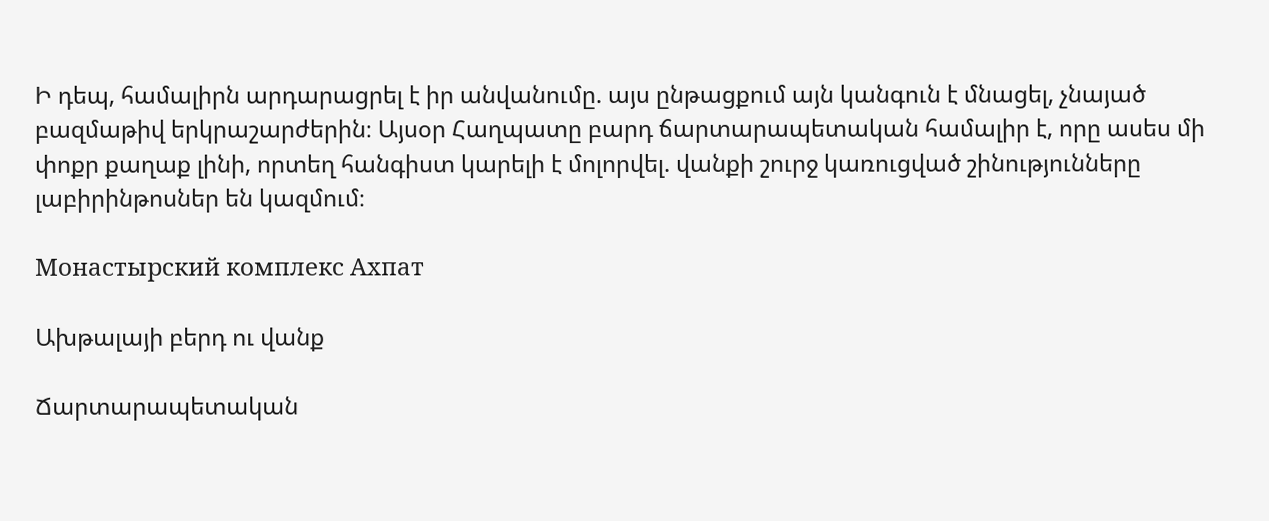Ի դեպ, համալիրն արդարացրել է իր անվանումը. այս ընթացքում այն կանգուն է մնացել, չնայած բազմաթիվ երկրաշարժերին։ Այսօր Հաղպատը բարդ ճարտարապետական համալիր է, որը ասես մի փոքր քաղաք լինի, որտեղ հանգիստ կարելի է մոլորվել. վանքի շուրջ կառուցված շինությունները լաբիրինթոսներ են կազմում։

Монастырский комплекс Ахпат

Ախթալայի բերդ ու վանք

Ճարտարապետական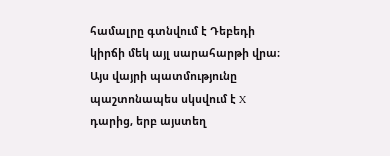համալրը գտնվում է Դեբեդի կիրճի մեկ այլ սարահարթի վրա։ Այս վայրի պատմությունը պաշտոնապես սկսվում է X դարից, երբ այստեղ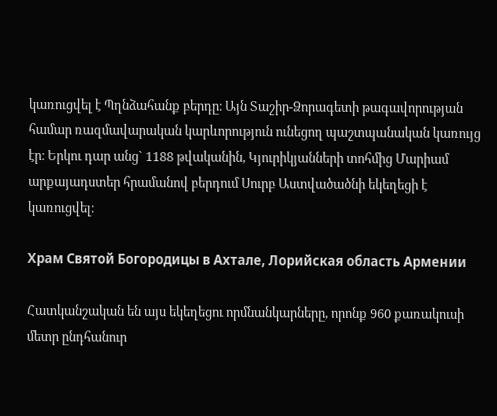կառուցվել է Պղնձահանք բերդը։ Այն Տաշիր-Ձորագետի թագավորության համար ռազմավարական կարևորություն ունեցող պաշտպանական կառույց էր։ Երկու դար անց` 1188 թվականին, Կյուրիկյանների տոհմից Մարիամ արքայադստեր հրամանով բերդում Սուրբ Աստվածածնի եկեղեցի է կառուցվել։

Храм Святой Богородицы в Ахтале, Лорийская область Армении

Հատկանշական են այս եկեղեցու որմնանկարները, որոնք 960 քառակուսի մետր ընդհանուր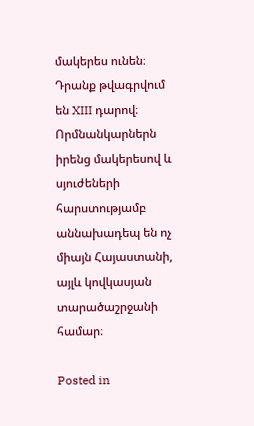մակերես ունեն։ Դրանք թվագրվում են XIII դարով։ Որմնանկարներն իրենց մակերեսով և սյուժեների հարստությամբ աննախադեպ են ոչ միայն Հայաստանի, այլև կովկասյան տարածաշրջանի համար։

Posted in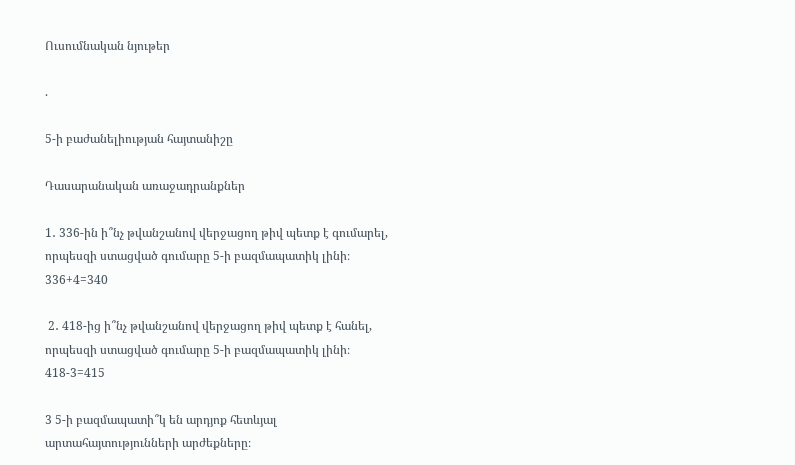Ուսումնական նյութեր

.

5-ի բաժանելիության հայտանիշը

Դասարանական առաջադրանքներ

1․ 336-ին ի՞նչ թվանշանով վերջացող թիվ պետք է գումարել, որպեսզի ստացված գումարը 5-ի բազմապատիկ լինի։ 336+4=340

 2․ 418-ից ի՞նչ թվանշանով վերջացող թիվ պետք է հանել, որպեսզի ստացված գումարը 5-ի բազմապատիկ լինի։ 418-3=415

3 5-ի բազմապատի՞կ են արդյոք հետևյալ արտահայտությունների արժեքները։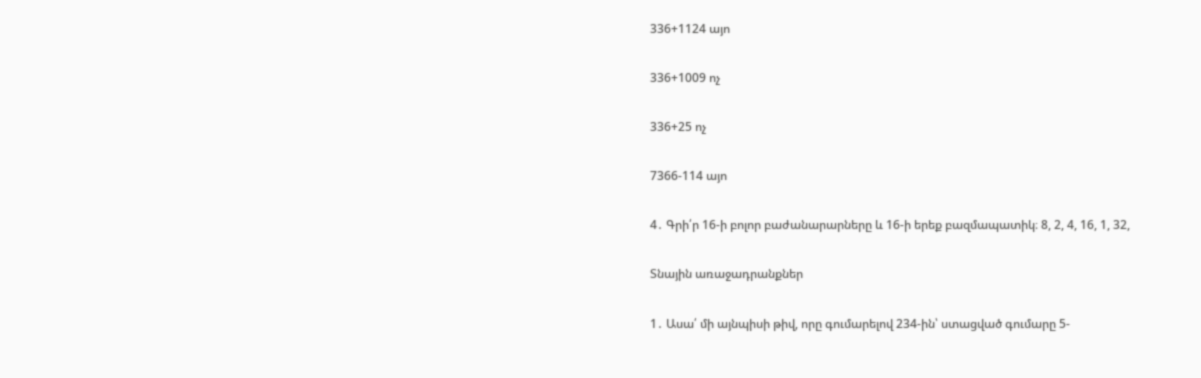336+1124 այո

336+1009 ոչ

336+25 ոչ

7366-114 այո

4․ Գրի՛ր 16-ի բոլոր բաժանարարները և 16-ի երեք բազմապատիկ։ 8, 2, 4, 16, 1, 32,

Տնային առաջադրանքներ

1․ Ասա՛ մի այնպիսի թիվ, որը գումարելով 234-ին՝ ստացված գումարը 5-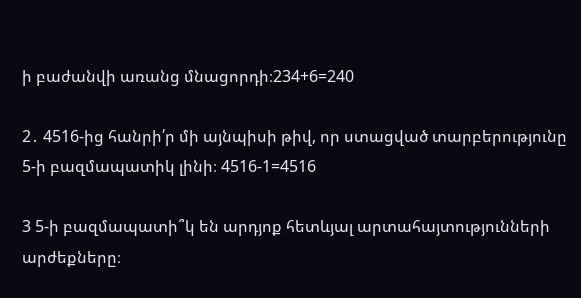ի բաժանվի առանց մնացորդի։234+6=240

2․ 4516-ից հանրի՛ր մի այնպիսի թիվ, որ ստացված տարբերությունը 5-ի բազմապատիկ լինի։ 4516-1=4516

3 5-ի բազմապատի՞կ են արդյոք հետևյալ արտահայտությունների արժեքները։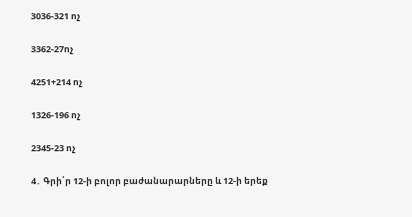3036-321 ոչ

3362-27ոչ

4251+214 ոչ

1326-196 ոչ

2345-23 ոչ

4․ Գրի՛ր 12-ի բոլոր բաժանարարները և 12-ի երեք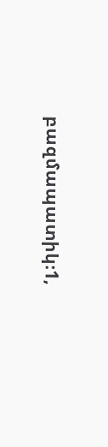բազմապատիկ։1,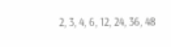2, 3, 4, 6, 12, 24, 36, 48